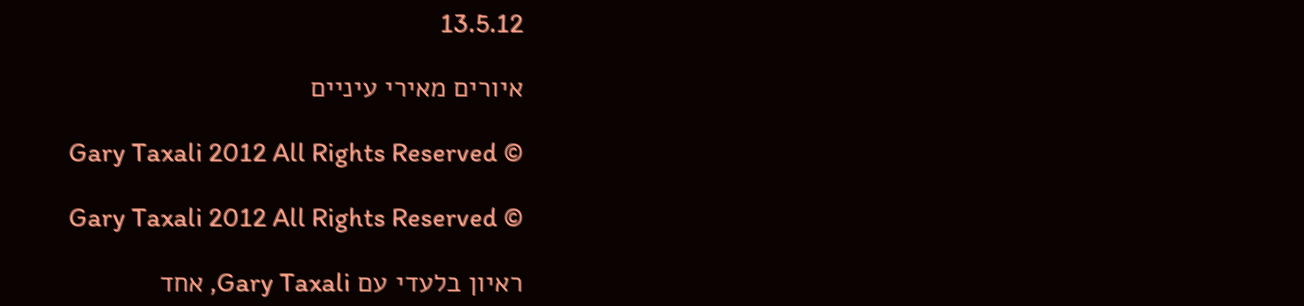13.5.12

איורים מאירי עיניים

Gary Taxali 2012 All Rights Reserved ©

Gary Taxali 2012 All Rights Reserved ©

ראיון בלעדי עם Gary Taxali, אחד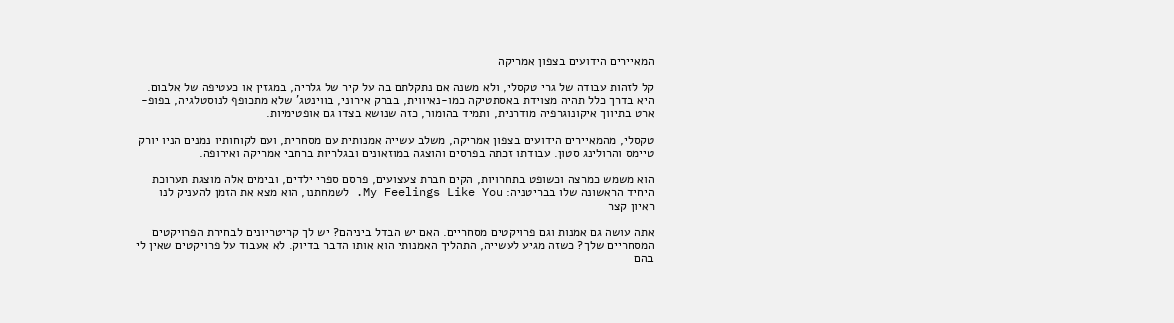המאיירים הידועים בצפון אמריקה

קל לזהות עבודה של גרי טקסלי, ולא משנה אם נתקלתם בה על קיר של גלריה, במגזין או כעטיפה של אלבום. היא בדרך כלל תהיה מצוידת באסתטיקה כמו-נאיווית, בברק אירוני, בווינטג' שלא מתכופף לנוסטלגיה, בפופ-ארט בתיווך איקונוגרפיה מודרנית, ותמיד בהומור, כזה שנושא בצדו גם אופטימיות.

טקסלי, מהמאיירים הידועים בצפון אמריקה, משלב עשייה אמנותית עם מסחרית, ועם לקוחותיו נמנים הניו יורק טיימס והרולינג סטון. עבודתו זכתה בפרסים והוצגה במוזאונים ובגלריות ברחבי אמריקה ואירופה.

הוא משמש כמרצה וכשופט בתחרויות, הקים חברת צעצועים, פרסם ספרי ילדים, ובימים אלה מוצגת תערוכת היחיד הראשונה שלו בבריטניה: My Feelings Like You. לשמחתנו, הוא מצא את הזמן להעניק לנו ראיון קצר

אתה עושה גם אמנות וגם פרויקטים מסחריים. האם יש הבדל ביניהם? יש לך קריטריונים לבחירת הפרויקטים המסחריים שלך? כשזה מגיע לעשייה, התהליך האמנותי הוא אותו הדבר בדיוק. לא אעבוד על פרויקטים שאין לי בהם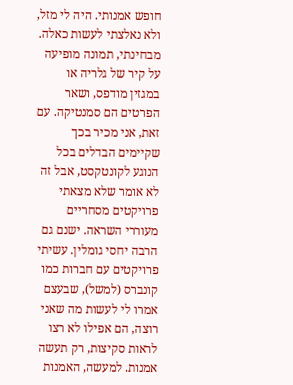חופש אמנותי. היה לי מזל, ולא נאלצתי לעשות כאלה. מבחינתי, תמונה מופיעה על קיר של גלריה או במגזין מודפס, ושאר הפרטים הם סמנטיקה. עם זאת, אני מכיר בכך שקיימים הבדלים בכל הנוגע לקונטקסט, אבל זה לא אומר שלא מצאתי פרויקטים מסחריים מעוררי השראה. ישנם גם הרבה יחסי גומלין. עשיתי פרויקטים עם חברות כמו קונברס (למשל), שבעצם אמרו לי לעשות מה שאני רוצה, הם אפילו לא רצו לראות סקיצות, רק תעשה אמנות. למעשה, האמנות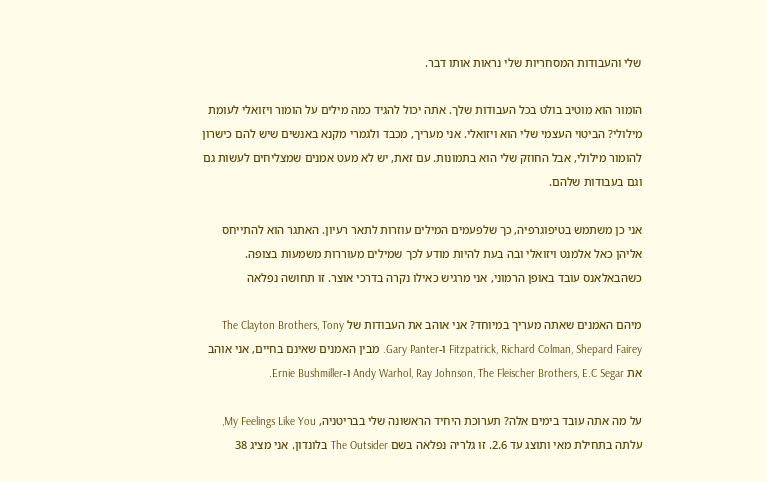שלי והעבודות המסחריות שלי נראות אותו דבר.

הומור הוא מוטיב בולט בכל העבודות שלך. אתה יכול להגיד כמה מילים על הומור ויזואלי לעומת מילולי? הביטוי העצמי שלי הוא ויזואלי. אני מעריך, מכבד ולגמרי מקנא באנשים שיש להם כישרון להומור מילולי, אבל החוזק שלי הוא בתמונות. עם זאת, יש לא מעט אמנים שמצליחים לעשות גם וגם בעבודות שלהם.

אני כן משתמש בטיפוגרפיה, כך שלפעמים המילים עוזרות לתאר רעיון. האתגר הוא להתייחס אליהן כאל אלמנט ויזואלי ובה בעת להיות מודע לכך שמילים מעוררות משמעות בצופה. כשהבאלאנס עובד באופן הרמוני, אני מרגיש כאילו נקרה בדרכי אוצר. זו תחושה נפלאה

מיהם האמנים שאתה מעריך במיוחד? אני אוהב את העבודות של The Clayton Brothers, Tony Fitzpatrick, Richard Colman, Shepard Fairey ו-Gary Panter. מבין האמנים שאינם בחיים, אני אוהב את Andy Warhol, Ray Johnson, The Fleischer Brothers, E.C Segar ו-Ernie Bushmiller.

על מה אתה עובד בימים אלה? תערוכת היחיד הראשונה שלי בבריטניה, My Feelings Like You, עלתה בתחילת מאי ותוצג עד 2.6. זו גלריה נפלאה בשם The Outsider בלונדון. אני מציג 38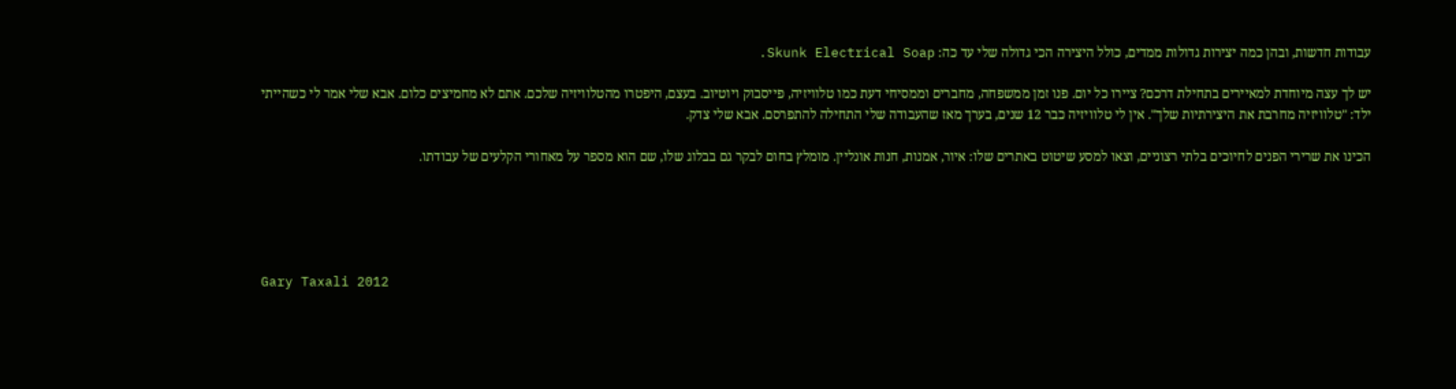עבודות חדשות, ובהן כמה יצירות גדולות ממדים, כולל היצירה הכי גדולה שלי עד כה: Skunk Electrical Soap.

יש לך עצה מיוחדת למאיירים בתחילת דרכם? ציירו כל יום. פנו זמן ממשפחה, מחברים וממסיחי דעת כמו טלוויזיה, פייסבוק ויוטיוב. בעצם, היפטרו מהטלוויזיה שלכם. אתם לא מחמיצים כלום. אבא שלי אמר לי כשהייתי ילד: "טלוויזיה מחרבת את היצירתיות שלך". אין לי טלוויזיה כבר 12 שנים, בערך מאז שהעבודה שלי התחילה להתפרסם. אבא שלי צדק.

הכינו את שרירי הפנים לחיוכים בלתי רצוניים, וצאו למסע שיטוט באתרים שלו: איור, אמנות, חנות אונליין. מומלץ בחום לבקר גם בבלוג שלו, שם הוא מספר על מאחורי הקלעים של עבודתו.





Gary Taxali 2012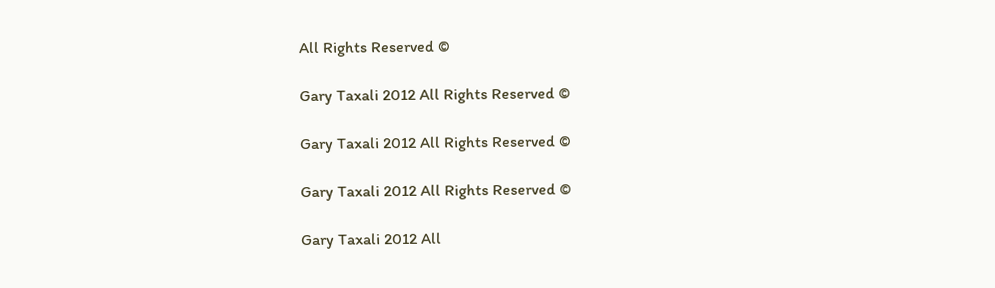All Rights Reserved ©

Gary Taxali 2012 All Rights Reserved ©

Gary Taxali 2012 All Rights Reserved ©

Gary Taxali 2012 All Rights Reserved ©

Gary Taxali 2012 All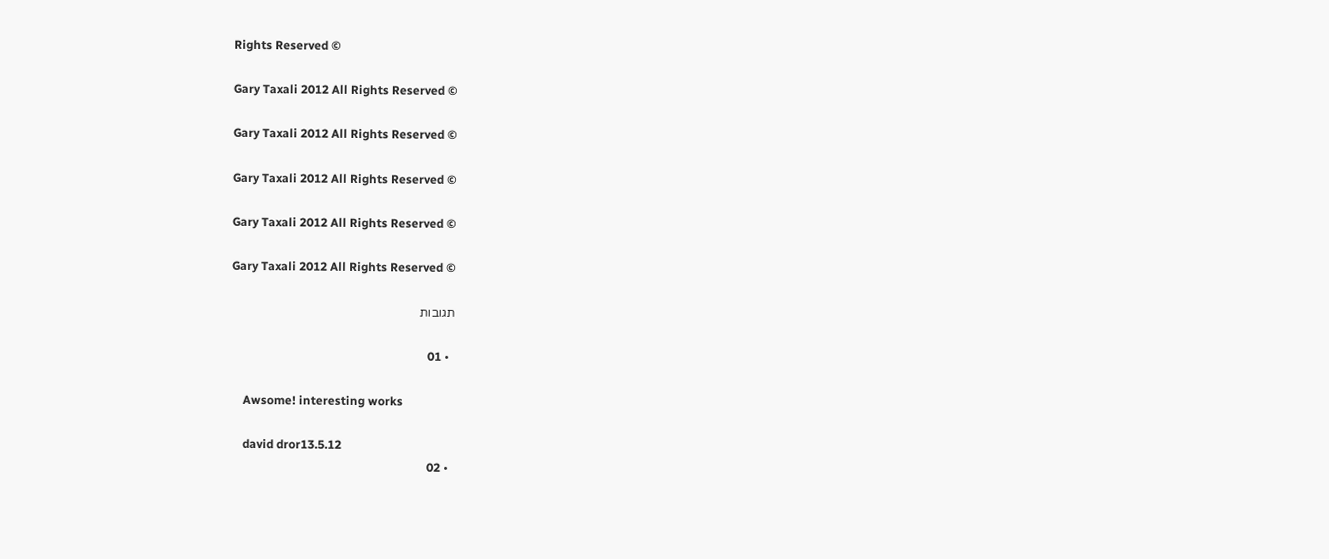Rights Reserved ©

Gary Taxali 2012 All Rights Reserved ©

Gary Taxali 2012 All Rights Reserved ©

Gary Taxali 2012 All Rights Reserved ©

Gary Taxali 2012 All Rights Reserved ©

Gary Taxali 2012 All Rights Reserved ©

תגובות

  • 01

    Awsome! interesting works

    david dror13.5.12
  • 02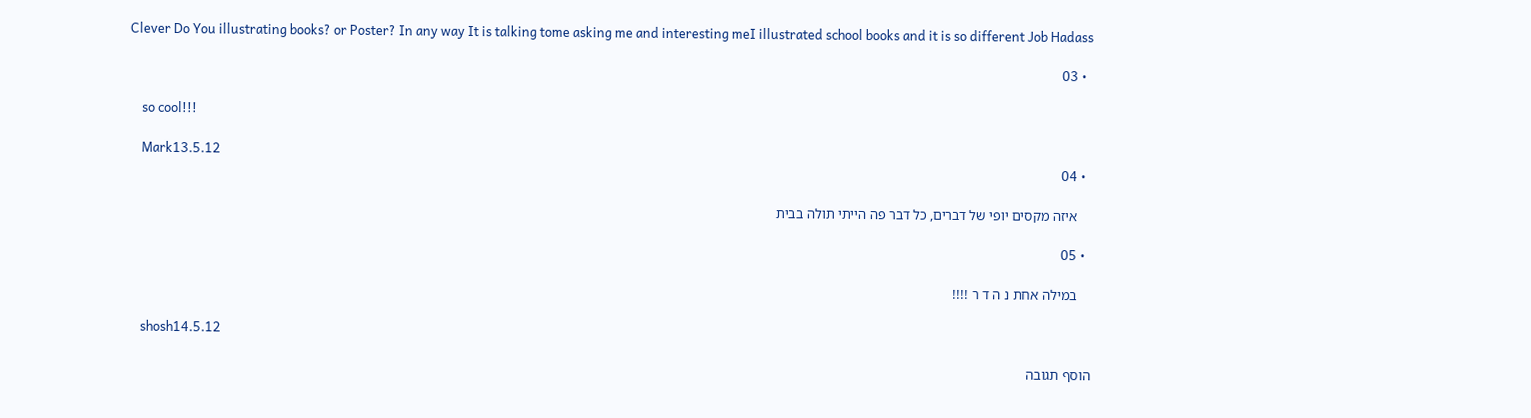Clever Do You illustrating books? or Poster? In any way It is talking tome asking me and interesting meI illustrated school books and it is so different Job Hadass

  • 03

    so cool!!!

    Mark13.5.12
  • 04

    איזה מקסים יופי של דברים, כל דבר פה הייתי תולה בבית

  • 05

    במילה אחת נ ה ד ר !!!!

    shosh14.5.12

הוסף תגובה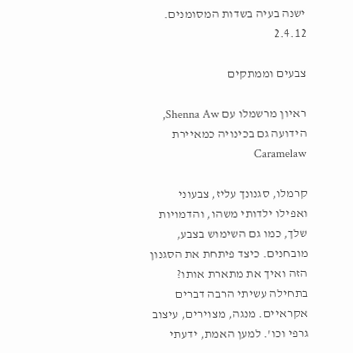ישנה בעיה בשדות המסומנים.
2.4.12

צבעים וממתקים

ראיון מרשמלו עם Shenna Aw, הידועה גם בכינויה כמאיירת Caramelaw

קרמלו, סגנונך עליז, צבעוני ואפילו ילדותי משהו, והדמויות שלך, כמו גם השימוש בצבע, מובחנים. כיצד פיתחת את הסגנון הזה ואיך את מתארת אותו? בתחילה עשיתי הרבה דברים אקראיים. מנגה, מצוירים, עיצוב גרפי וכו'. למען האמת, ידעתי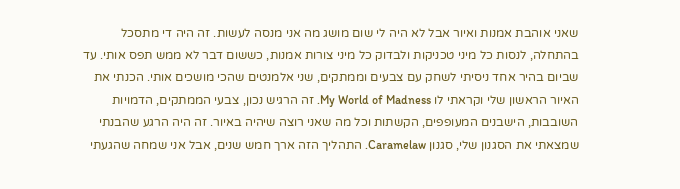שאני אוהבת אמנות ואיור אבל לא היה לי שום מושג מה אני מנסה לעשות. זה היה די מתסכל בהתחלה, לנסות כל מיני טכניקות ולבדוק כל מיני צורות אמנות, כששום דבר לא ממש תפס אותי. עד שביום בהיר אחד ניסיתי לשחק עם צבעים וממתקים, שני אלמנטים שהכי מושכים אותי. הכנתי את האיור הראשון שלי וקראתי לו My World of Madness. זה הרגיש נכון, צבעי הממתקים, הדמויות השובבות, הישבנים המעופפים, הקשתות וכל מה שאני רוצה שיהיה באיור. זה היה הרגע שהבנתי שמצאתי את הסגנון שלי, סגנון Caramelaw. התהליך הזה ארך חמש שנים, אבל אני שמחה שהגעתי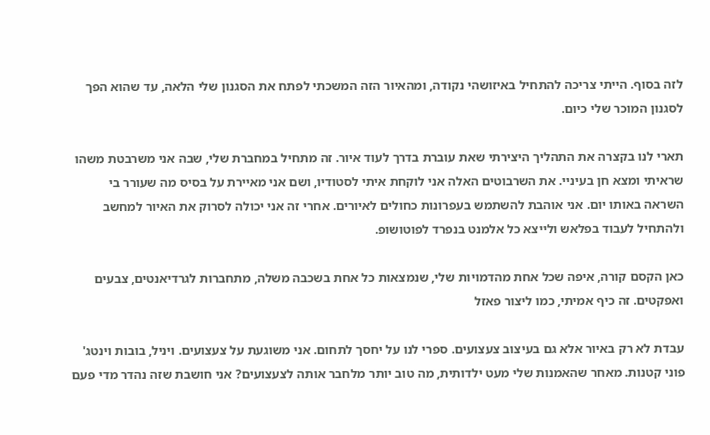לזה בסוף. הייתי צריכה להתחיל באיזושהי נקודה, ומהאיור הזה המשכתי לפתח את הסגנון שלי הלאה, עד שהוא הפך לסגנון המוכר שלי כיום.

תארי לנו בקצרה את התהליך היצירתי שאת עוברת בדרך לעוד איור. זה מתחיל במחברת שלי, שבה אני משרבטת משהו שראיתי ומצא חן בעיניי. את השרבוטים האלה אני לוקחת איתי לסטודיו, ושם אני מאיירת על בסיס מה שעורר בי השראה באותו יום. אני אוהבת להשתמש בעפרונות כחולים לאיורים. אחרי זה אני יכולה לסרוק את האיור למחשב ולהתחיל לעבוד בפלאש ולייצא כל אלמנט בנפרד לפוטושופ.

כאן הקסם קורה, איפה שכל אחת מהדמויות שלי, שנמצאות כל אחת בשכבה משלה, מתחברות לגרדיאנטים, צבעים ואפקטים. זה כיף אמיתי, כמו ליצור פאזל

עבדת לא רק באיור אלא גם בעיצוב צעצועים. ספרי לנו על יחסך לתחום. אני משוגעת על צעצועים. ויניל, בובות וינטג' פוני קטנות. מאחר שהאמנות שלי מעט ילדותית, מה טוב יותר מלחבר אותה לצעצועים? אני חושבת שזה נהדר מדי פעם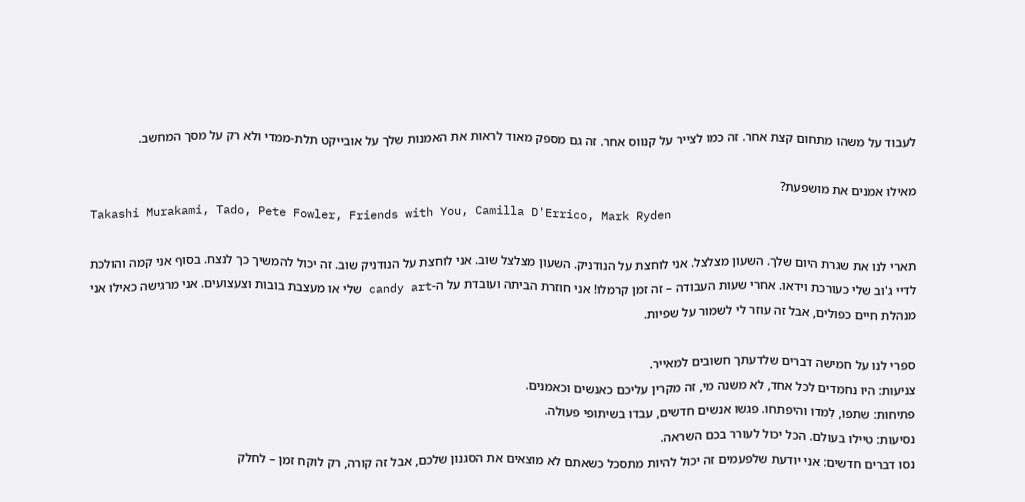לעבוד על משהו מתחום קצת אחר. זה כמו לצייר על קנווס אחר. זה גם מספק מאוד לראות את האמנות שלך על אובייקט תלת-ממדי ולא רק על מסך המחשב.

מאילו אמנים את מושפעת?
Takashi Murakami, Tado, Pete Fowler, Friends with You, Camilla D'Errico, Mark Ryden

תארי לנו את שגרת היום שלך. השעון מצלצל. אני לוחצת על הנודניק. השעון מצלצל שוב. אני לוחצת על הנודניק שוב. זה יכול להמשיך כך לנצח. בסוף אני קמה והולכת לדיי ג'וב שלי כעורכת וידאו. אחרי שעות העבודה – זה זמן קרמלו! אני חוזרת הביתה ועובדת על ה-candy art שלי או מעצבת בובות וצעצועים. אני מרגישה כאילו אני מנהלת חיים כפולים, אבל זה עוזר לי לשמור על שפיות.

ספרי לנו על חמישה דברים שלדעתך חשובים למאייר.
צניעות: היו נחמדים לכל אחד, לא משנה מי, זה מקרין עליכם כאנשים וכאמנים.
פתיחות: שתפו, לִמדו והיפתחו. פגשו אנשים חדשים, עבדו בשיתופי פעולה.
נסיעות: טיילו בעולם. הכל יכול לעורר בכם השראה.
נסו דברים חדשים: אני יודעת שלפעמים זה יכול להיות מתסכל כשאתם לא מוצאים את הסגנון שלכם, אבל זה קורה, רק לוקח זמן – לחלק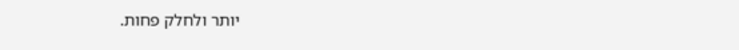יותר ולחלק פחות.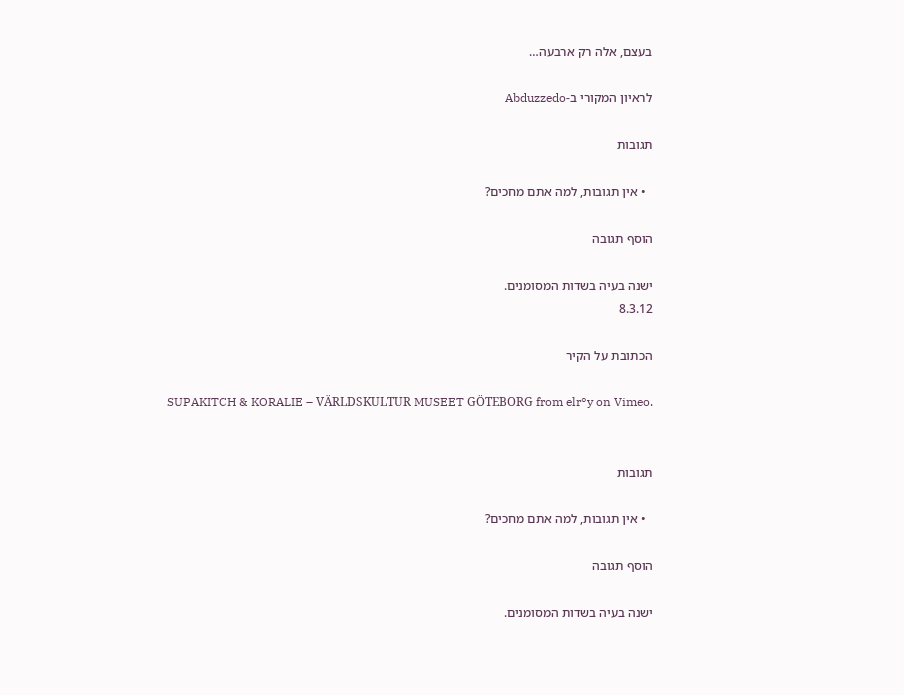בעצם, אלה רק ארבעה…

לראיון המקורי ב-Abduzzedo

תגובות

  • אין תגובות, למה אתם מחכים?

הוסף תגובה

ישנה בעיה בשדות המסומנים.
8.3.12

הכתובת על הקיר

SUPAKITCH & KORALIE – VÄRLDSKULTUR MUSEET GÖTEBORG from elr°y on Vimeo.


תגובות

  • אין תגובות, למה אתם מחכים?

הוסף תגובה

ישנה בעיה בשדות המסומנים.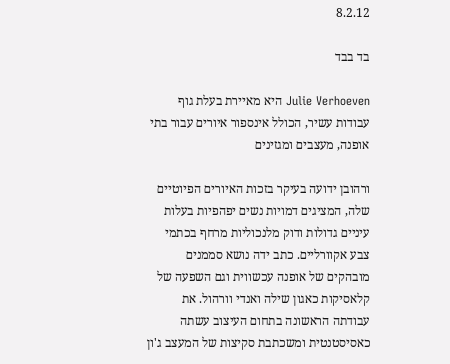8.2.12

בד בבד

Julie Verhoeven היא מאיירת בעלת גוף עבודות עשיר, הכולל אינספור איורים עבור בתי אופנה, מעצבים ומגזינים

ורהובן ידועה בעיקר בזכות האיורים הפיוטיים שלה, המציגים דמויות נשים יפהפיות בעלות עיניים גדולות ודוק מלנכוליות מרחף בכתמי צבע אקוורליים. כתב ידה נושא סממנים מובהקים של אופנה עכשווית וגם השפעה של קלאסיקות כאגון שילה ואנדי וורהול. את עבודתה הראשונה בתחום העיצוב עשתה כאסיסטנטית ומשכתבת סקיצות של המעצב ג'ון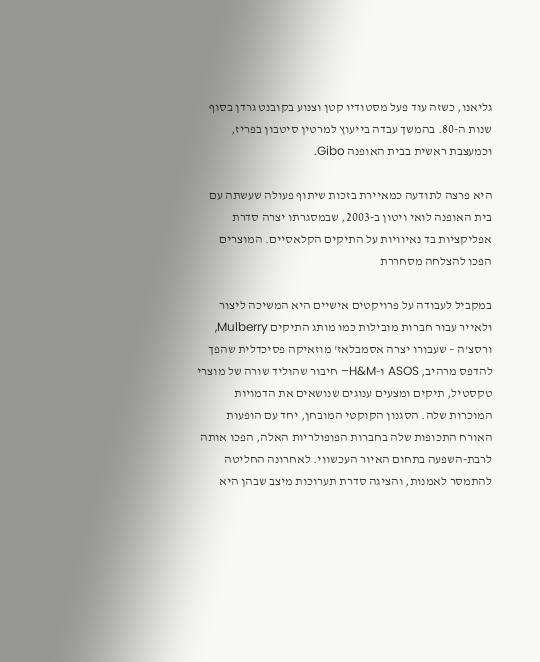גליאנו, כשזה עוד פעל מסטודיו קטן וצנוע בקובנט גרדן בסוף שנות ה-80. בהמשך עבדה בייעוץ למרטין סיטבון בפריז, וכמעצבת ראשית בבית האופנה Gibo.

היא פרצה לתודעה כמאיירת בזכות שיתוף פעולה שעשתה עם בית האופנה לואי ויטון ב-2003, שבמסגרתו יצרה סדרת אפליקציות בד נאיוויות על התיקים הקלאסיים. המוצרים הפכו להצלחה מסחררת

במקביל לעבודה על פרויקטים אישיים היא המשיכה ליצור ולאייר עבור חברות מובילות כמו מותג התיקים Mulberry, ורסצ'ה – שעבורו יצרה אסמבלאז' מוזאיקה פסיכדלית שהפך להדפס מרהיב, ASOS ו-H&M– חיבור שהוליד שורה של מוצרי טקסטיל, תיקים ומצעים ענוגים שנושאים את הדמויות המוכרות שלה. הסגנון הקוקטי המובחן, יחד עם הופעות האורח התכופות שלה בחברות הפופולריות האלה, הפכו אותה לרבת-השפעה בתחום האיור העכשווי. לאחרונה החליטה להתמסר לאמנות, והציגה סדרת תערוכות מיצב שבהן היא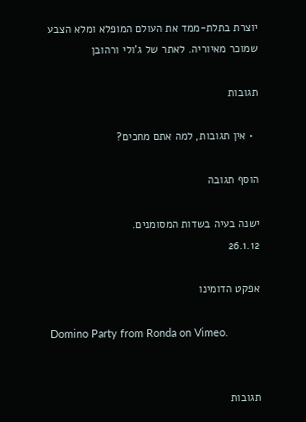יוצרת בתלת-ממד את העולם המופלא ומלא הצבע שמוכר מאיוריה. לאתר של ג'ולי ורהובן

תגובות

  • אין תגובות, למה אתם מחכים?

הוסף תגובה

ישנה בעיה בשדות המסומנים.
26.1.12

אפקט הדומינו

Domino Party from Ronda on Vimeo.


תגובות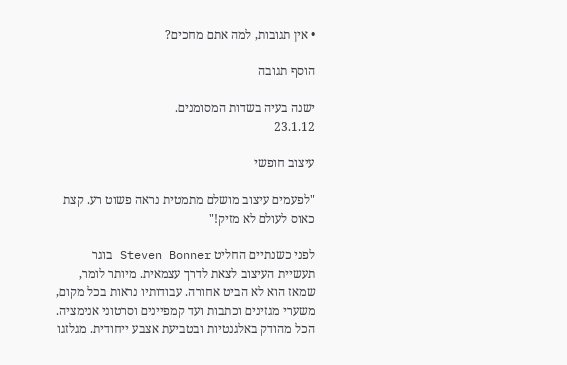• אין תגובות, למה אתם מחכים?

הוסף תגובה

ישנה בעיה בשדות המסומנים.
23.1.12

עיצוב חופשי

"לפעמים עיצוב מושלם מתמטית נראה פשוט רע. קצת כאוס לעולם לא מזיק!"

לפני כשנתיים החליט Steven Bonner בוגר תעשיית העיצוב לצאת לדרך עצמאית. מיותר לומר, שמאז הוא לא הביט אחורה. עבודותיו נראות בכל מקום, משערי מגזינים וכתבות ועד קמפיינים וסרטוני אנימציה. הכל מהודק באלגנטיות ובטביעת אצבע ייחודית. מגלזגו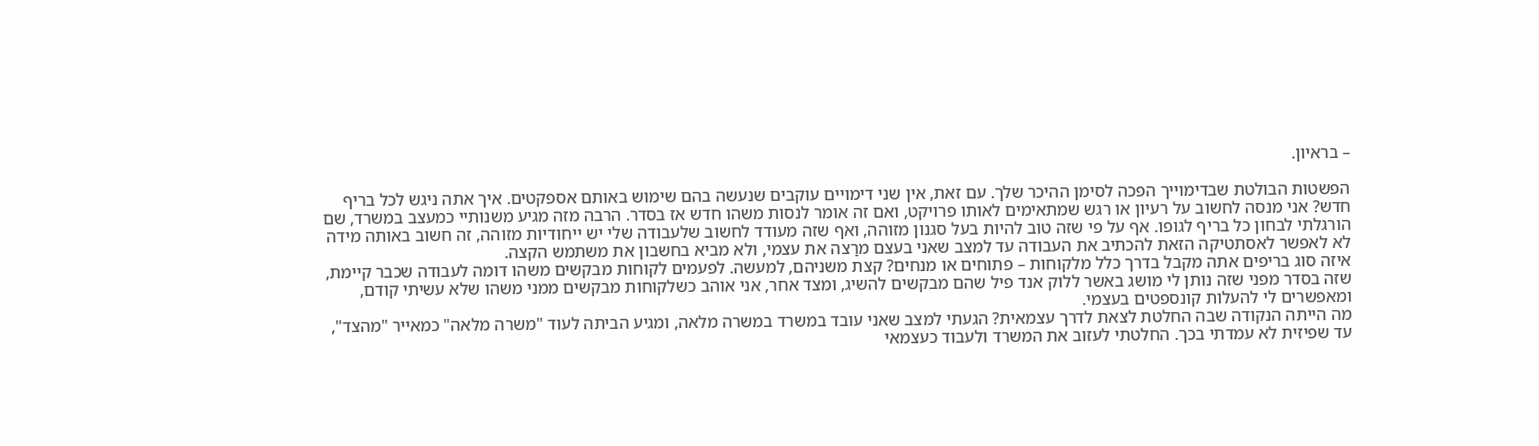– בראיון.

הפשטות הבולטת שבדימוייך הפכה לסימן ההיכר שלך. עם זאת, אין שני דימויים עוקבים שנעשה בהם שימוש באותם אספקטים. איך אתה ניגש לכל בריף חדש? אני מנסה לחשוב על רעיון או רגש שמתאימים לאותו פרויקט, ואם זה אומר לנסות משהו חדש אז בסדר. הרבה מזה מגיע משנותיי כמעצב במשרד, שם הורגלתי לבחון כל בריף לגופו. אף על פי שזה טוב להיות בעל סגנון מזוהה, ואף שזה מעודד לחשוב שלעבודה שלי יש ייחודיות מזוהה, זה חשוב באותה מידה לא לאפשר לאסתטיקה הזאת להכתיב את העבודה עד למצב שאני בעצם מרַצה את עצמי, ולא מביא בחשבון את משתמש הקצה.
איזה סוג בריפים אתה מקבל בדרך כלל מלקוחות – פתוחים או מנחים? קצת משניהם, למעשה. לפעמים לקוחות מבקשים משהו דומה לעבודה שכבר קיימת, שזה בסדר מפני שזה נותן לי מושג באשר ללוק אנד פיל שהם מבקשים להשיג, ומצד אחר, אני אוהב כשלקוחות מבקשים ממני משהו שלא עשיתי קודם, ומאפשרים לי להעלות קונספטים בעצמי.
מה הייתה הנקודה שבה החלטת לצאת לדרך עצמאית? הגעתי למצב שאני עובד במשרד במשרה מלאה, ומגיע הביתה לעוד "משרה מלאה" כמאייר "מהצד", עד שפיזית לא עמדתי בכך. החלטתי לעזוב את המשרד ולעבוד כעצמאי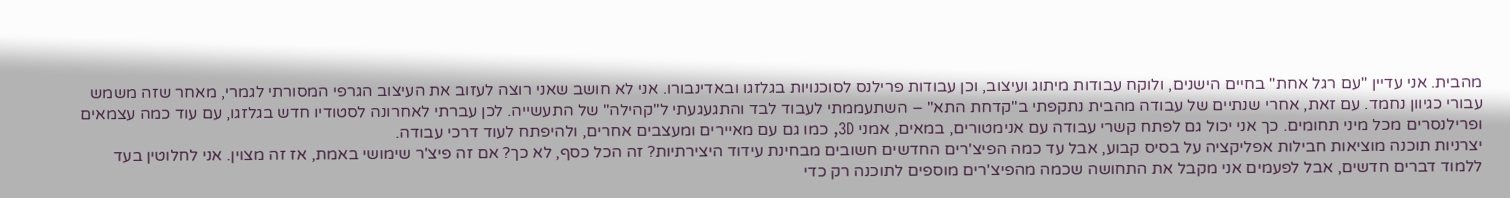מהבית. אני עדיין "עם רגל אחת" בחיים הישנים, ולוקח עבודות מיתוג ועיצוב, וכן עבודות פרילנס לסוכנויות בגלזגו ובאדינבורו. אני לא חושב שאני רוצה לעזוב את העיצוב הגרפי המסורתי לגמרי, מאחר שזה משמש עבורי כגיוון נחמד. עם זאת, אחרי שנתיים של עבודה מהבית נתקפתי ב"קדחת התא" – השתעממתי לעבוד לבד והתגעגעתי ל"קהילה" של התעשייה. לכן עברתי לאחרונה לסטודיו חדש בגלזגו, עם עוד כמה עצמאים ופרילנסרים מכל מיני תחומים. כך אני יכול גם לפתח קשרי עבודה עם אנימטורים, במאים, אמני 3D, כמו גם עם מאיירים ומעצבים אחרים, ולהיפתח לעוד דרכי עבודה.
יצרניות תוכנה מוציאות חבילות אפליקציה על בסיס קבוע, אבל עד כמה הפיצ'רים החדשים חשובים מבחינת עידוד היצירתיות? זה הכל כסף, לא כך? אם זה פיצ'ר שימושי באמת, אז זה מצוין. אני לחלוטין בעד ללמוד דברים חדשים, אבל לפעמים אני מקבל את התחושה שכמה מהפיצ'רים מוספים לתוכנה רק כדי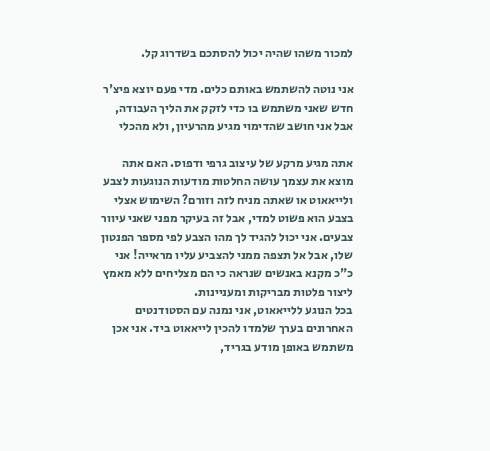למכור משהו שהיה יכול להסתכם בשדרוג קל.

אני נוטה להשתמש באותם כלים. מדי פעם יוצא פיצ'ר חדש שאני משתמש בו כדי לזקק את הליך העבודה, אבל אני חושב שהדימוי מגיע מהרעיון, ולא מהכלי

אתה מגיע מרקע של עיצוב גרפי ודפוס. האם אתה מוצא את עצמך עושה החלטות מודעות הנוגעות לצבע ולייאאוט או שאתה מניח לזה וזורם? השימוש אצלי בצבע הוא פשוט למדי, אבל זה בעיקר מפני שאני עיוור צבעים. אני יכול להגיד לך מהו הצבע לפי מספר הפנטון שלו, אבל אל תצפה ממני להצביע עליו מראייה! אני כ"כ מקנא באנשים שנראה כי הם מצליחים ללא מאמץ ליצור פלטות מבריקות ומעניינות.
בכל הנוגע ללייאאוט, אני נמנה עם הסטודנטים האחרונים בערך שלמדו להכין לייאאוט ביד. אני אכן משתמש באופן מודע בגריד,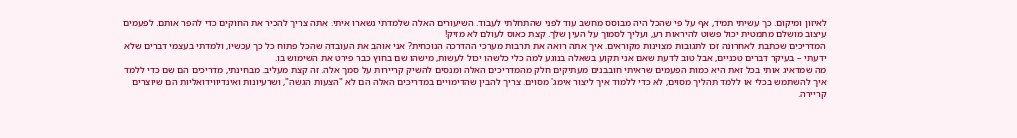לאיזון ומיקום. כך עשיתי תמיד, אף על פי שהכל היה מבוסס מחשב עוד לפני שהתחלתי לעבוד. השיעורים האלה שלמדתי נשארו איתי. אתה צריך להכיר את החוקים כדי להפר אותם. לפעמים עיצוב מושלם מתמטית יכול פשוט להיראות רע, ועליך לסמוך על העין שלך. קצת כאוס לעולם לא מזיק!
המדריכים שכתבת לאחרונה זכו לתגובות מצוינות מקוראים. איך אתה רואה את תרבות מערכי ההדרכה הנוכחית? אני אוהב את העובדה שהכל פתוח כל כך עכשיו, ולמדתי בעצמי דברים שלא ידעתי – בעיקר דברים טכניים, אבל טוב לדעת שאם אני תקוע בשאלה בנוגע למה כלי כלשהו יכול לעשות, מישהו שם בחוץ כבר פירט את השימוש בו.
מה שמדאיג אותי בכל זאת היא כמות הפעמים שראיתי חובבנים מעתיקים חלק מהמדריכים האלה ומנסים להשיק קריירות על סמך אלה. זה קצת מעליב. מבחינתי, מדריכים הם שם כדי ללמד איך להשתמש בכלי או ללמד תהליך מסוים, לא כדי ללמוד איך ליצור אימג' מסוים. צריך להבין שהדימויים במדריכים האלה הם לא "הצעות הגשה", ושרעיונות ואינדיווידואליות הם שיוצרים קריירה.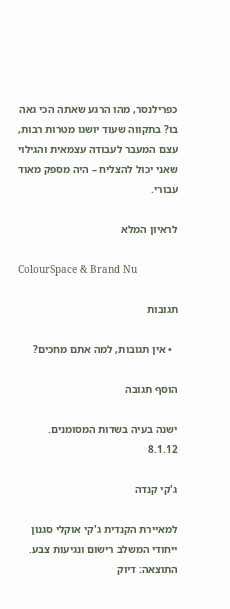כפרילנסר, מהו הרגע שאתה הכי גאה בו? בתקווה שעוד יושגו מטרות רבות, עצם המעבר לעבודה עצמאית והגילוי שאני יכול להצליח – היה מספק מאוד עבורי.

לראיון המלא

ColourSpace & Brand Nu

תגובות

  • אין תגובות, למה אתם מחכים?

הוסף תגובה

ישנה בעיה בשדות המסומנים.
8.1.12

ג'קי קנדה

למאיירת הקנדית ג'קי אוקלי סגנון ייחודי המשלב רישום ונגיעות צבע. התוצאה: דיוק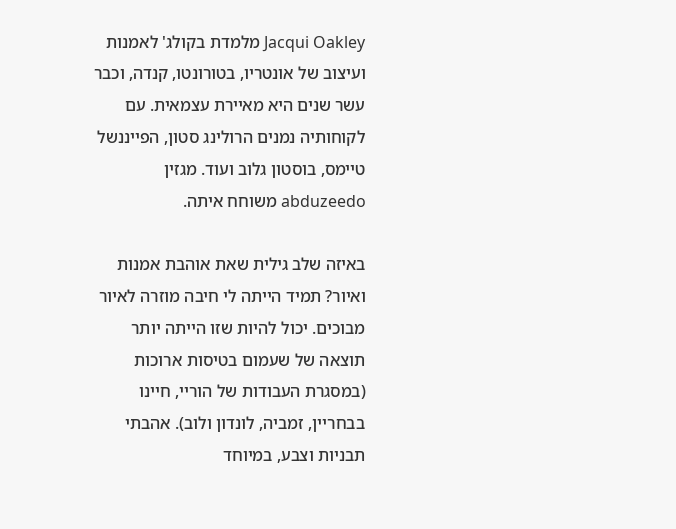Jacqui Oakley מלמדת בקולג' לאמנות ועיצוב של אונטריו, בטורונטו, קנדה, וכבר עשר שנים היא מאיירת עצמאית. עם לקוחותיה נמנים הרולינג סטון, הפייננשל טיימס, בוסטון גלוב ועוד. מגזין abduzeedo משוחח איתה.

באיזה שלב גילית שאת אוהבת אמנות ואיור? תמיד הייתה לי חיבה מוזרה לאיור מבוכים. יכול להיות שזו הייתה יותר תוצאה של שעמום בטיסות ארוכות (במסגרת העבודות של הוריי, חיינו בבחריין, זמביה, לונדון ולוב). אהבתי תבניות וצבע, במיוחד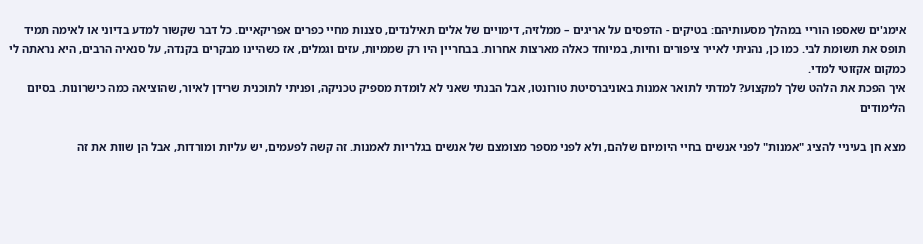אימג'ים שאספו הוריי במהלך מסעותיהם: בטיקים - הדפסים על אריגים – ממלזיה, דימויים של אלים תאילנדים, סצנות מחיי כפרים אפריקאיים. כל דבר שקשור למדע בדיוני או לאימה תמיד תופס את תשומת לבי. כמו כן, נהניתי לאייר ציפורים וחיות, במיוחד כאלה מארצות אחרות. בבחריין היו רק שממיות, עזים וגמלים, אז כשהיינו מבקרים בקנדה, על סנאיה הרבים, היא נראתה לי כמקום אקזוטי למדי.
איך הפכת את הלהט שלך למקצוע? למדתי לתואר אמנות באוניברסיטת טורונטו, אבל הבנתי שאני לא לומדת מספיק טכניקה, ופניתי לתוכנית שרידן לאיור, שהוציאה כמה כישרונות. בסיום הלימודים

מצא חן בעיניי להציג "אמנות" לפני אנשים בחיי היומיום שלהם, ולא לפני מספר מצומצם של אנשים בגלריות לאמנות. זה קשה לפעמים, יש עליות ומורדות, אבל הן שוות את זה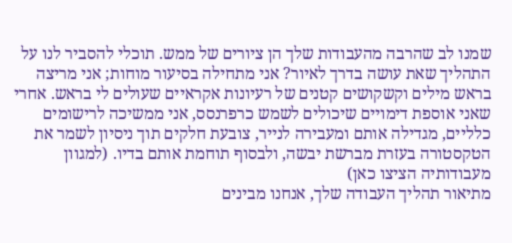שמנו לב שהרבה מהעבודות שלך הן ציורים של ממש. תוכלי להסביר לנו על התהליך שאת עושה בדרך לאיור? אני מתחילה בסיעור מוחות; אני מריצה בראש מילים וקשקושים קטנים של רעיונות אקראיים שעולים לי בראש. אחרי שאני אוספת דימויים שיכולים לשמש כרפרנסס, אני ממשיכה לרישומים כלליים, מגדילה אותם ומעבירה לנייר, צובעת חלקים תוך ניסיון לשמר את הטקסטורה בעזרת מברשת יבשה, ולבסוף תוחמת אותם בדיו. (למגוון מעבודותיה הציצו כאן)
מתיאור תהליך העבודה שלך, אנחנו מבינים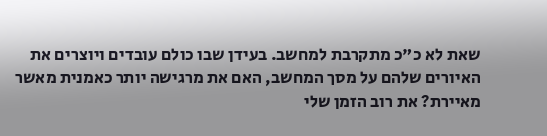שאת לא כ"כ מתקרבת למחשב. בעידן שבו כולם עובדים ויוצרים את האיורים שלהם על מסך המחשב, האם את מרגישה יותר כאמנית מאשר מאיירת? את רוב הזמן שלי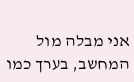אני מבלה מול המחשב, בערך כמו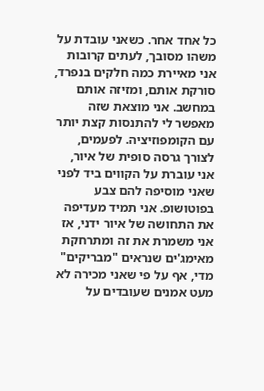כל אחד אחר. כשאני עובדת על משהו מסובך, לעתים קרובות אני מאיירת כמה חלקים בנפרד, סורקת אותם, ומזיזה אותם במחשב. אני מוצאת שזה מאפשר לי להתנסות קצת יותר עם הקומפוזיציה. לפעמים, לצורך גרסה סופית של איור, אני עוברת על הקווים ביד לפני שאני מוסיפה להם צבע בפוטושופ. אני תמיד מעדיפה את התחושה של איור ידני, אז אני משמרת את זה ומתרחקת מאימג'ים שנראים "מבריקים" מדי, אף על פי שאני מכירה לא מעט אמנים שעובדים על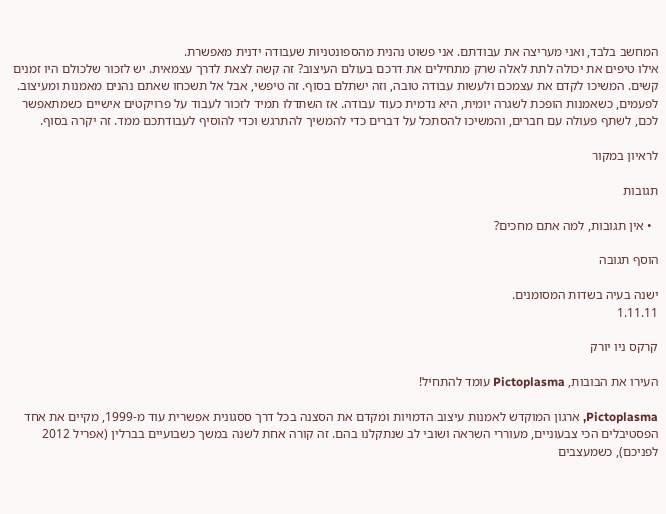המחשב בלבד, ואני מעריצה את עבודתם. אני פשוט נהנית מהספונטניות שעבודה ידנית מאפשרת.
אילו טיפים את יכולה לתת לאלה שרק מתחילים את דרכם בעולם העיצוב? זה קשה לצאת לדרך עצמאית. יש לזכור שלכולם היו זמנים קשים. המשיכו לקדם את עצמכם ולעשות עבודה טובה, וזה ישתלם בסוף. זה טיפשי, אבל אל תשכחו שאתם נהנים מאמנות ומעיצוב. לפעמים, כשאמנות הופכת לשגרה יומית, היא נדמית כעוד עבודה. אז השתדלו תמיד לזכור לעבוד על פרויקטים אישיים כשמתאפשר לכם, לשתף פעולה עם חברים, והמשיכו להסתכל על דברים כדי להמשיך להתרגש וכדי להוסיף לעבודתכם ממד. זה יקרה בסוף.

לראיון במקור

תגובות

  • אין תגובות, למה אתם מחכים?

הוסף תגובה

ישנה בעיה בשדות המסומנים.
1.11.11

קרקס ניו יורק

העירו את הבובות, Pictoplasma עומד להתחיל!

Pictoplasma, ארגון המוקדש לאמנות עיצוב הדמויות ומקדם את הסצנה בכל דרך ססגונית אפשרית עוד מ-1999, מקיים את אחד הפסטיבלים הכי צבעוניים, מעוררי השראה ושובי לב שנתקלנו בהם. זה קורה אחת לשנה במשך כשבועיים בברלין (אפריל 2012 לפניכם), כשמעצבים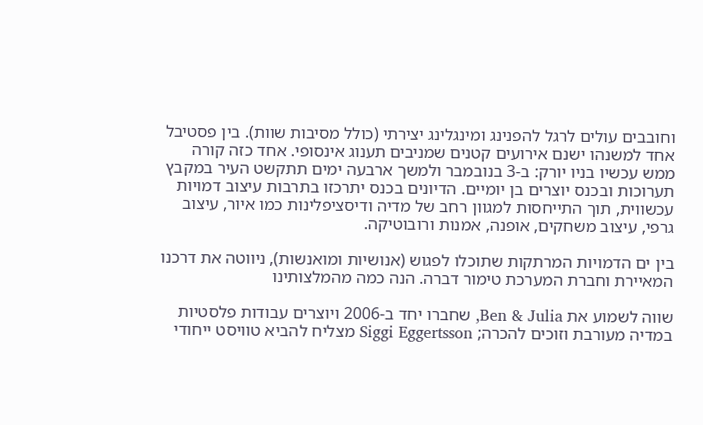וחובבים עולים לרגל להפנינג ומינגלינג יצירתי (כולל מסיבות שוות). בין פסטיבל אחד למשנהו ישנם אירועים קטנים שמניבים תענוג אינסופי. אחד כזה קורה ממש עכשיו בניו יורק: ב-3 בנובמבר ולמשך ארבעה ימים תתקשט העיר במקבץ תערוכות ובכנס יוצרים בן יומיים. הדיונים בכנס יתרכזו בתרבות עיצוב דמויות עכשווית, תוך התייחסות למגוון רחב של מדיה ודיסציפלינות כמו איור, עיצוב גרפי, עיצוב משחקים, אופנה, אמנות ורובוטיקה.

בין ים הדמויות המרתקות שתוכלו לפגוש (אנושיות ומואנשות), ניווטה את דרכנו המאיירת וחברת המערכת טימור דברה. הנה כמה מהמלצותינו

שווה לשמוע את Ben & Julia, שחברו יחד ב-2006 ויוצרים עבודות פלסטיות במדיה מעורבת וזוכים להכרה; Siggi Eggertsson מצליח להביא טוויסט ייחודי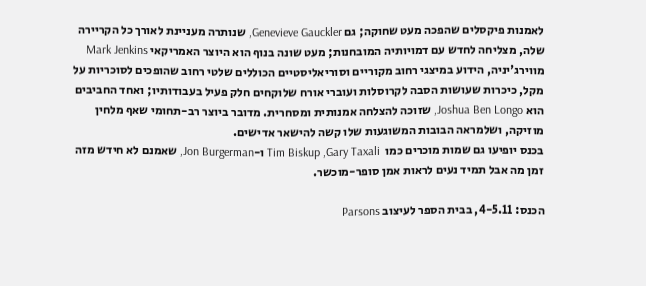לאמנות פיקסלים שהפכה מעט שחוקה; גם Genevieve Gauckler, שנותרה מעניינת לאורך כל הקריירה שלה, מצליחה לחדש עם דמויותיה המובחנות; מעט שונה בנוף הוא היוצר האמריקאי Mark Jenkins מווירג'יניה, הידוע במיצגי רחוב מקוריים וסוריאליסטיים הכוללים שלטי רחוב שהופכים לסוכריות על מקל, כיכרות שעושות הסבה לקרוסלות ועוברי אורח שלוקחים חלק פעיל בעבודותיו; ואחד החביבים הוא Joshua Ben Longo, שזוכה להצלחה אמנותית ומסחרית. מדובר ביוצר רב-תחומי שאף מלחין מוזיקה, ושלמראה הבובות המשוגעות שלו קשה להישאר אדישים.
בכנס יופיעו גם שמות מוכרים כמו  Tim Biskup ,Gary Taxali ו-Jon Burgerman, שאמנם לא חידש מזה זמן מה אבל תמיד נעים לראות אמן סופר-מוכשר.

הכנס: 4-5.11, בבית הספר לעיצוב Parsons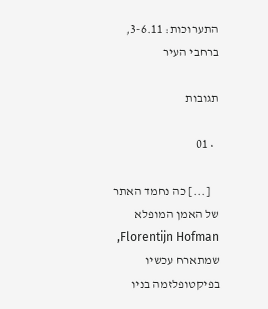התערוכות: 3-6.11, ברחבי העיר

תגובות

  • 01

    [...] כה נחמד האתר של האמן המופלא Florentijn Hofman, שמתארח עכשיו בפיקטופלזמה בניו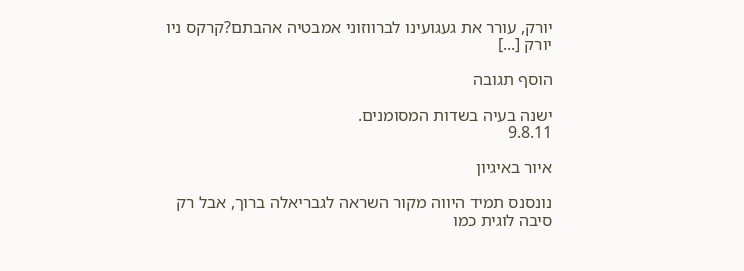יורק, עורר את געגועינו לברווזוני אמבטיה אהבתם?קרקס ניו יורק [...]

הוסף תגובה

ישנה בעיה בשדות המסומנים.
9.8.11

איור באיגיון

נונסנס תמיד היווה מקור השראה לגבריאלה ברוך, אבל רק סיבה לוגית כמו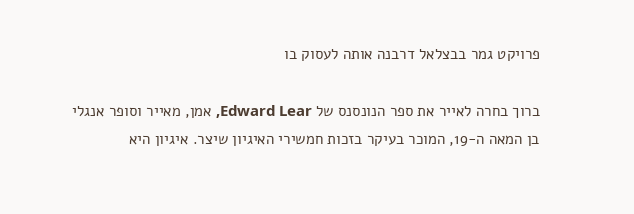פרויקט גמר בבצלאל דרבנה אותה לעסוק בו

ברוך בחרה לאייר את ספר הנונסנס של Edward Lear, אמן, מאייר וסופר אנגלי בן המאה ה-19, המוכר בעיקר בזכות חמשירי האיגיון שיצר. איגיון היא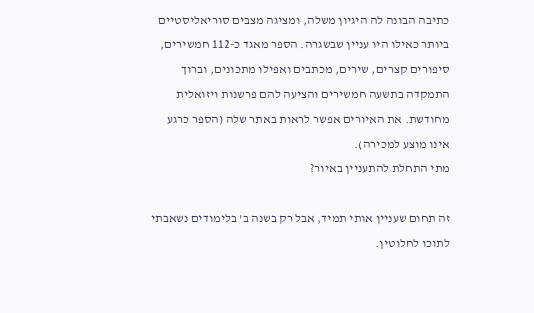כתיבה הבונה לה היגיון משלה, ומציגה מצבים סוריאליסטיים ביותר כאילו היו עניין שבשגרה. הספר מאגד כ-112 חמשירים, סיפורים קצרים, שירים, מכתבים ואפילו מתכונים, וברוך התמקדה בתשעה חמשירים והציעה להם פרשנות ויזואלית מחודשת. את האיורים אפשר לראות באתר שלה (הספר כרגע אינו מוצע למכירה).
מתי התחלת להתעניין באיור?

זה תחום שעניין אותי תמיד, אבל רק בשנה ב' בלימודים נשאבתי לתוכו לחלוטין.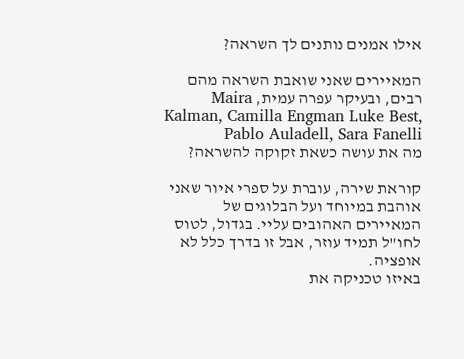אילו אמנים נותנים לך השראה?

המאיירים שאני שואבת השראה מהם רבים, ובעיקר עפרה עמית, Maira Kalman, Camilla Engman Luke Best, Pablo Auladell, Sara Fanelli
מה את עושה כשאת זקוקה להשראה?

קוראת שירה, עוברת על ספרי איור שאני אוהבת במיוחד ועל הבלוגים של המאיירים האהובים עליי. בגדול, לטוס לחו"ל תמיד עוזר, אבל זו בדרך כלל לא אופציה.
באיזו טכניקה את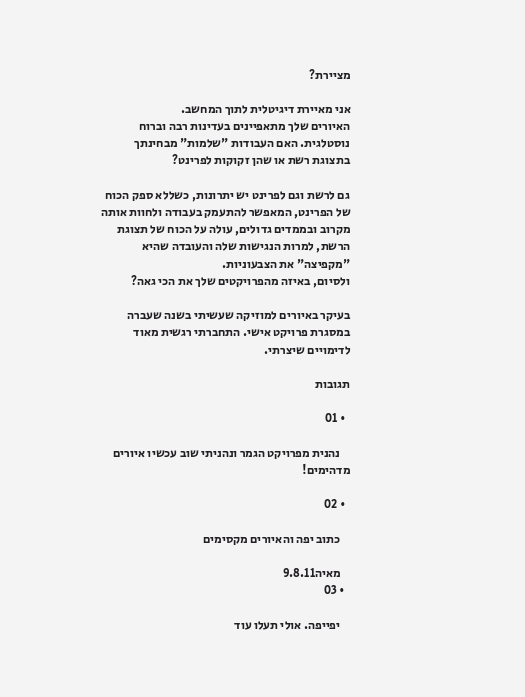מציירת?

אני מאיירת דיגיטלית לתוך המחשב.
האיורים שלך מתאפיינים בעדינות רבה וברוח נוסטלגית. האם העבודות "שלמות" מבחינתך בתצוגת רשת או שהן זקוקות לפרינט?

גם לרשת וגם לפרינט יש יתרונות, כשללא ספק הכוח של הפרינט, המאפשר להתעמק בעבודה ולחוות אותה מקרוב ובממדים גדולים, עולה על הכוח של תצוגת הרשת, למרות הנגישות שלה והעובדה שהיא "מקפיצה" את הצבעוניות.
ולסיום, באיזה מהפרויקטים שלך את הכי גאה?

בעיקר באיורים למוזיקה שעשיתי בשנה שעברה במסגרת פרויקט אישי. התחברתי רגשית מאוד לדימויים שיצרתי.

תגובות

  • 01

    נהנית מפרויקט הגמר ונהניתי שוב עכשיו איורים מדהימים!

  • 02

    כתוב יפה והאיורים מקסימים

    מאיה9.8.11
  • 03

    יפייפה. אולי תעלו עוד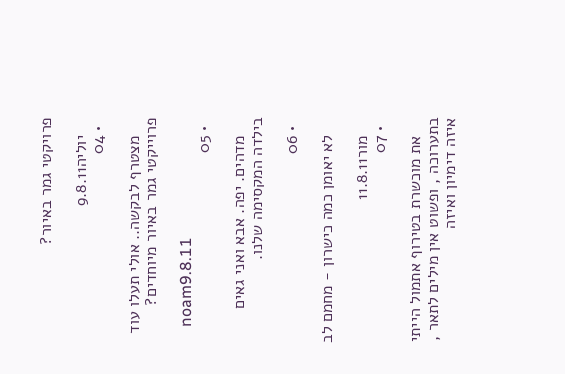פרויקטי גמר באיור?

    יוליה9.8.11
  • 04

    מצטרף לבקשה.. אולי תעלו עוד פרוייקטי גמר באיור מיוחדים?

    noam9.8.11
  • 05

    מדהים. יפה. אבא ואני גאים בילדה המקסימה שלנו.

  • 06

    לא יאומן כמה כישרון - מחמם לב

    מור11.8.11
  • 07

    את מוכשרת בטירוף אתמול הייתי בתערוכה , ופשוט אין מילים לתאר , איזה דימיון ואיזה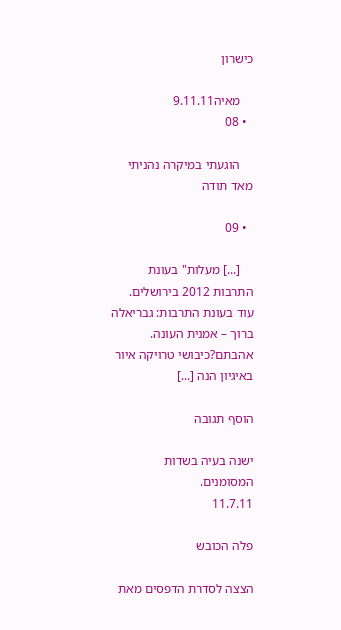כישרון

    מאיה9.11.11
  • 08

    הוגעתי במיקרה נהניתי מאד תודה

  • 09

    [...] מעלות" בעונת התרבות 2012 בירושלים. עוד בעונת התרבות: גבריאלה ברוך – אמנית העונה. אהבתם?כיבושי טרויקה איור באיגיון הנה [...]

הוסף תגובה

ישנה בעיה בשדות המסומנים.
11.7.11

פלה הכובש

הצצה לסדרת הדפסים מאת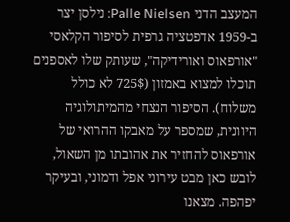המעצב הדני Palle Nielsen: נילסן יצר ב-1959 אדפטציה גרפית לסיפור הקלאסי "אורפאוס ואורידיקה", שעותק שלו לאספנים תוכלו למצוא באמזון (725$ לא כולל משלוח). הסיפור הנצחי מהמיתולוגיה היוונית, שמספר על מאבקו ההרואי של אורפאוס להחזיר את אהובתו מן השאול, לובש כאן מבט עירוני אפל ודמוני, ובעיקר יפהפה. מצאנו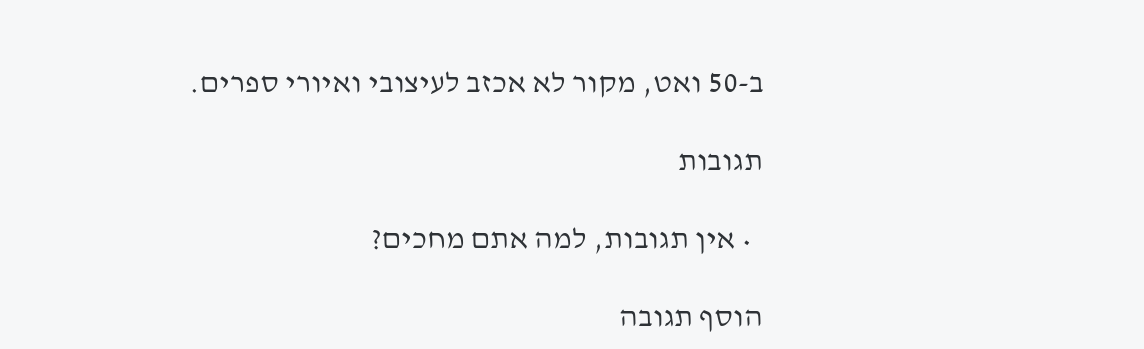ב-50 ואט, מקור לא אכזב לעיצובי ואיורי ספרים.

תגובות

  • אין תגובות, למה אתם מחכים?

הוסף תגובה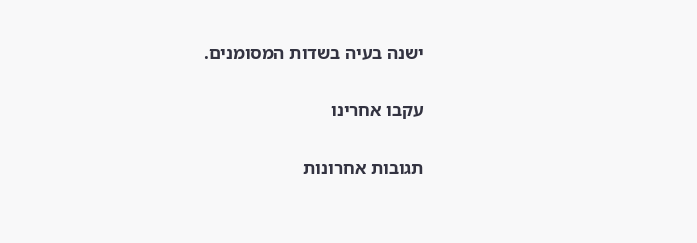ישנה בעיה בשדות המסומנים.

עקבו אחרינו

תגובות אחרונות